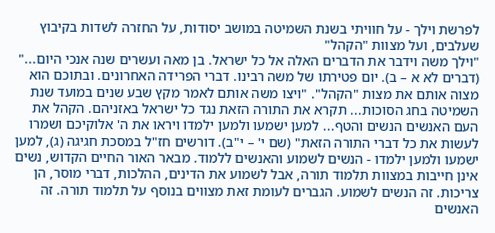לפרשת וילך - על חוויתי בשנת השמיטה במושב יסודות, על החזרה לשדות בקיבוץ שעלבים, ועל מצוות "הקהל"
"וילך משה וידבר את הדברים האלה אל כל ישראל. בן מאה ועשרים שנה אנכי היום..." (דברים לא א – ב). יום פטירתו של משה רבינו. דברי הפרידה האחרונים. ובתוכם הוא מצוה אותם את מצות "הקהל". "ויצו משה אותם לאמר מקץ שבע שנים במועד שנת השמיטה בחג הסוכות... תקרא את התורה הזאת נגד כל ישראל באזניהם. הקהל את העם האנשים הנשים והטף... למען ישמעו ולמען ילמדו ויראו את ה' אלוקיכם ושמרו לעשות את כל דברי התורה הזאת" (שם י' – י"ב). דורשים חז"ל במסכת חגיגה (ג), למען ישמעו ולמען ילמדו - הנשים לשמוע והאנשים ללמוד. מבאר האור החיים הקדוש, נשים אינן חייבות במצוות תלמוד תורה, אבל לשמוע את הדינים, ההלכות, דברי מוסר, הן צריכות. זה הנשים לשמוע. הגברים לעומת זאת מצווים בנוסף על תלמוד תורה. זה האנשים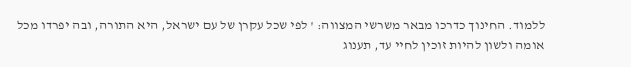ללמוד. החינוך כדרכו מבאר משרשי המצווה: ' לפי שכל עקרן של עם ישראל, היא התורה, ובה יפרדו מכל אומה ולשון להיות זוכין לחיי עד, תענוג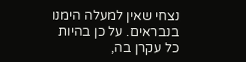נצחי שאין למעלה הימנו בנבראים. על כן בהיות כל עקרן בה,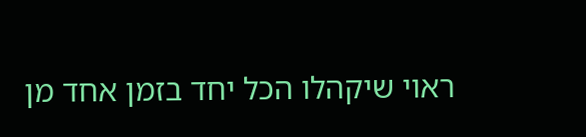ראוי שיקהלו הכל יחד בזמן אחד מן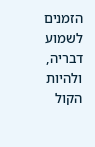הזמנים לשמוע דבריה, ולהיות הקול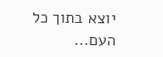יוצא בתוך כל העם...